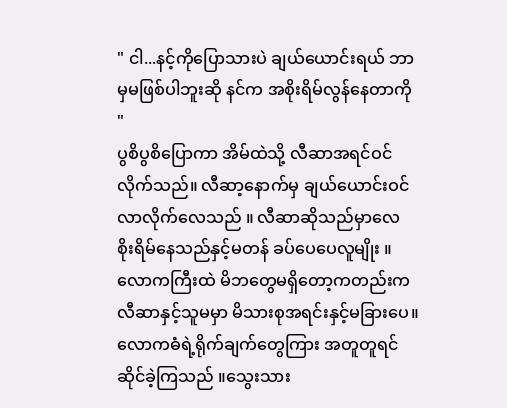" ငါ...နင့်ကိုပြောသားပဲ ချယ်ယောင်းရယ် ဘာမှမဖြစ်ပါဘူးဆို နင်က အစိုးရိမ်လွန်နေတာကို "
ပွစိပွစိပြောကာ အိမ်ထဲသို့ လီဆာအရင်ဝင်လိုက်သည်။ လီဆာ့နောက်မှ ချယ်ယောင်းဝင်လာလိုက်လေသည် ။ လီဆာဆိုသည်မှာလေ စိုးရိမ်နေသည်နှင့်မတန် ခပ်ပေပေလူမျိုး ။ လောကကြီးထဲ မိဘတွေမရှိတော့ကတည်းက လီဆာနှင့်သူမမှာ မိသားစုအရင်းနှင့်မခြားပေ။ လောကဓံရဲ့ရိုက်ချက်တွေကြား အတူတူရင်ဆိုင်ခဲ့ကြသည် ။သွေးသား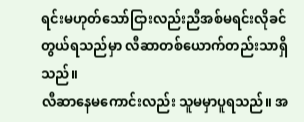ရင်းမဟုတ်သော်ငြားလည်းညီအစ်မရင်းလိုခင်တွယ်ရသည်မှာ လီဆာတစ်ယောက်တည်းသာရှိသည်။
လီဆာနေမကောင်းလည်း သူမမှာပူရသည်။ အ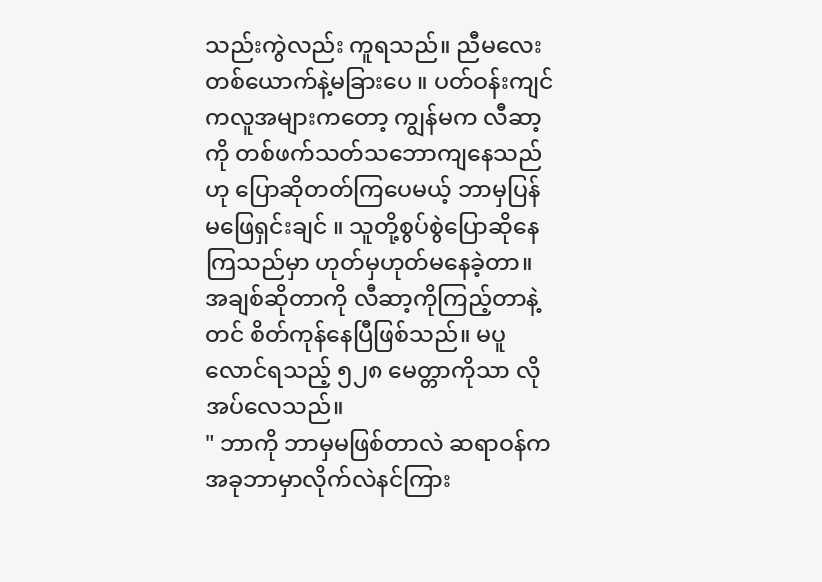သည်းကွဲလည်း ကူရသည်။ ညီမလေးတစ်ယောက်နဲ့မခြားပေ ။ ပတ်ဝန်းကျင်ကလူအများကတော့ ကျွန်မက လီဆာ့ကို တစ်ဖက်သတ်သဘောကျနေသည်ဟု ပြောဆိုတတ်ကြပေမယ့် ဘာမှပြန်မဖြေရှင်းချင် ။ သူတို့စွပ်စွဲပြောဆိုနေကြသည်မှာ ဟုတ်မှဟုတ်မနေခဲ့တာ။ အချစ်ဆိုတာကို လီဆာ့ကိုကြည့်တာနဲ့တင် စိတ်ကုန်နေပြီဖြစ်သည်။ မပူလောင်ရသည့် ၅၂၈ မေတ္တာကိုသာ လိုအပ်လေသည်။
" ဘာကို ဘာမှမဖြစ်တာလဲ ဆရာဝန်ကအခုဘာမှာလိုက်လဲနင်ကြား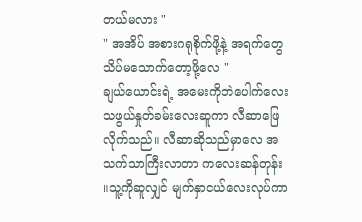တယ်မလား "
" အအိပ် အစားဂရုစိုက်ဖို့နဲ့ အရက်တွေသိပ်မသောက်တော့ဖို့လေ "
ချယ်ယောင်းရဲ့ အမေးကိုဘဲပေါက်လေးသဖွယ်နှုတ်ခမ်းလေးဆူကာ လီဆာဖြေလိုက်သည်။ လီဆာဆိုသည်မှာလေ အသက်သာကြီးလာတာ ကလေးဆန်တုန်း ။သူ့ကိုဆူလျှင် မျက်နှာငယ်လေးလုပ်ကာ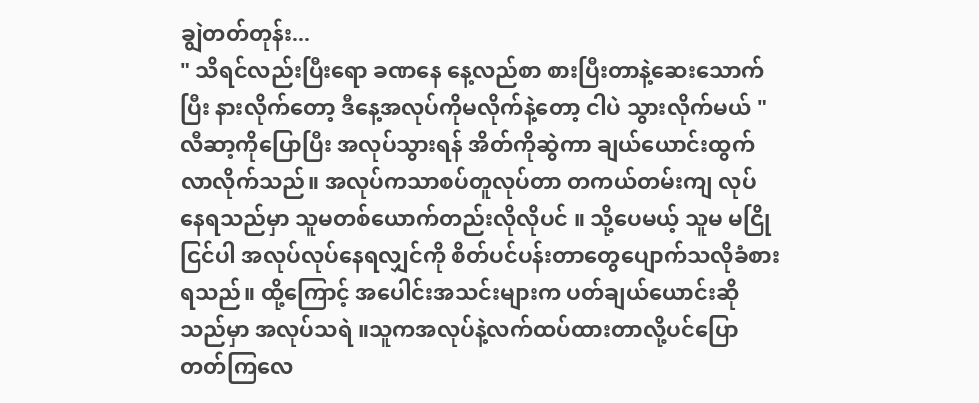ချွဲတတ်တုန်း...
" သိရင်လည်းပြီးရော ခဏနေ နေ့လည်စာ စားပြီးတာနဲ့ဆေးသောက်ပြီး နားလိုက်တော့ ဒီနေ့အလုပ်ကိုမလိုက်နဲ့တော့ ငါပဲ သွားလိုက်မယ် "
လီဆာ့ကိုပြောပြီး အလုပ်သွားရန် အိတ်ကိုဆွဲကာ ချယ်ယောင်းထွက်လာလိုက်သည်။ အလုပ်ကသာစပ်တူလုပ်တာ တကယ်တမ်းကျ လုပ်နေရသည်မှာ သူမတစ်ယောက်တည်းလိုလိုပင် ။ သို့ပေမယ့် သူမ မငြိုငြင်ပါ အလုပ်လုပ်နေရလျှင်ကို စိတ်ပင်ပန်းတာတွေပျောက်သလိုခံစားရသည်။ ထို့ကြောင့် အပေါင်းအသင်းများက ပတ်ချယ်ယောင်းဆိုသည်မှာ အလုပ်သရဲ ။သူကအလုပ်နဲ့လက်ထပ်ထားတာလို့ပင်ပြောတတ်ကြလေ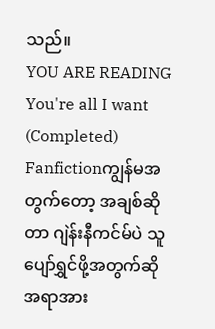သည်။
YOU ARE READING
You're all I want (Completed)
Fanfictionကျွန်မအတွက်တော့ အချစ်ဆိုတာ ဂျဲန်းနီကင်မ်ပဲ သူပျော်ရွှင်ဖို့အတွက်ဆို အရာအား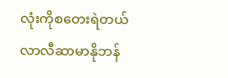လုံးကိုစတေးရဲတယ် လာလီဆာမာနိုဘန်